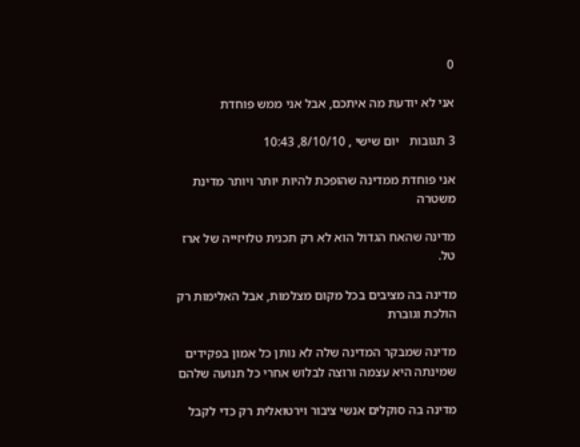0

אני לא יודעת מה איתכם, אבל אני ממש פוחדת

3 תגובות   יום שישי , 8/10/10, 10:43

אני פוחדת ממדינה שהופכת להיות יותר ויותר מדינת משטרה

מדינה שהאח הגדול הוא לא רק תכנית טלויזייה של ארז טל.

מדינה בה מציבים בכל מקום מצלמות, אבל האלימות רק הולכת וגוברת

מדינה שמבקר המדינה שלה לא נותן כל אמון בפקידים שמינתה היא עצמה ורוצה לבלוש אחרי כל תנועה שלהם

מדינה בה סוקלים אנשי ציבור וירטואלית רק כדי לקבל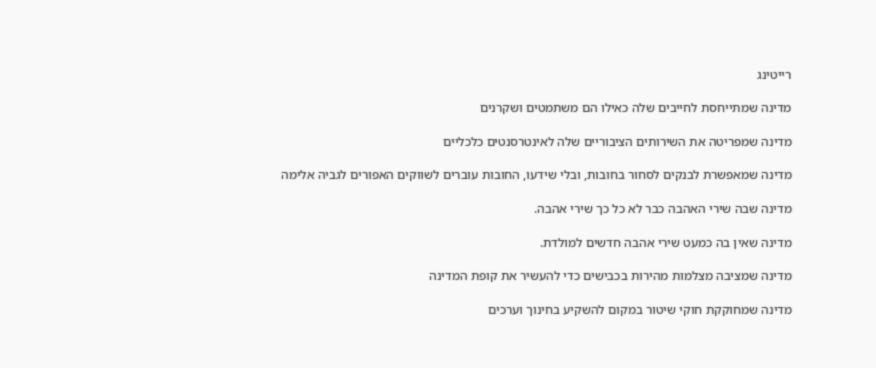רייטינג

מדינה שמתייחסת לחייבים שלה כאילו הם משתמטים ושקרנים

מדינה שמפריטה את השירותים הציבוריים שלה לאינטרסנטים כלכליים

מדינה שמאפשרת לבנקים לסחור בחובות, ובלי שידעו, החובות עוברים לשווקים האפורים לגביה אלימה

מדינה שבה שירי האהבה כבר לא כל כך שירי אהבה.

מדינה שאין בה כמעט שירי אהבה חדשים למולדת.

מדינה שמציבה מצלמות מהירות בכבישים כדי להעשיר את קופת המדינה

מדינה שמחוקקת חוקי שיטור במקום להשקיע בחינוך וערכים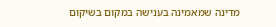מדינה שמאמינה בענישה במקום בשיקום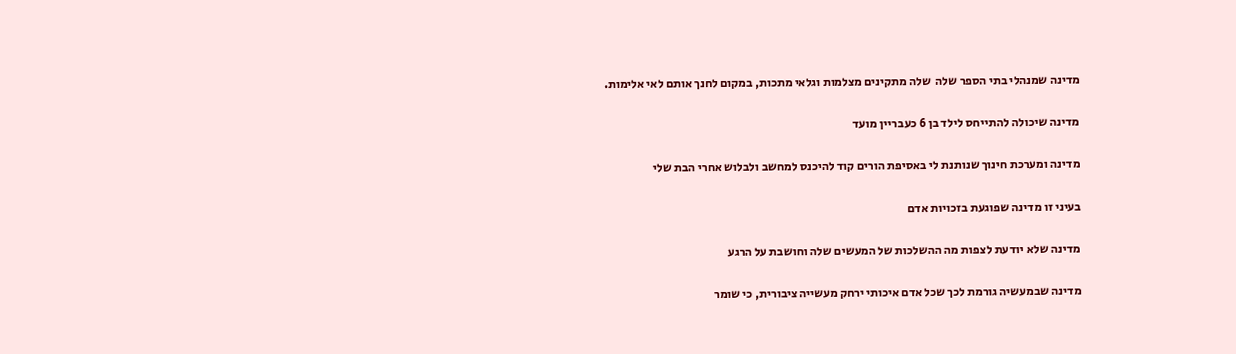מדינה שמנהלי בתי הספר שלה  שלה מתקינים מצלמות וגלאי מתכות, במקום לחנך אותם לאי אלימות.

מדינה שיכולה להתייחס לילד בן 6 כעבריין מועד

מדינה ומערכת חינוך שנותנת לי באסיפת הורים קוד להיכנס למחשב ולבלוש אחרי הבת שלי

בעיני זו מדינה שפוגעת בזכויות אדם

מדינה שלא יודעת לצפות מה ההשלכות של המעשים שלה וחושבת על הרגע

מדינה שבמעשיה גורמת לכך שכל אדם איכותי ירחק מעשייה ציבורית, כי שומר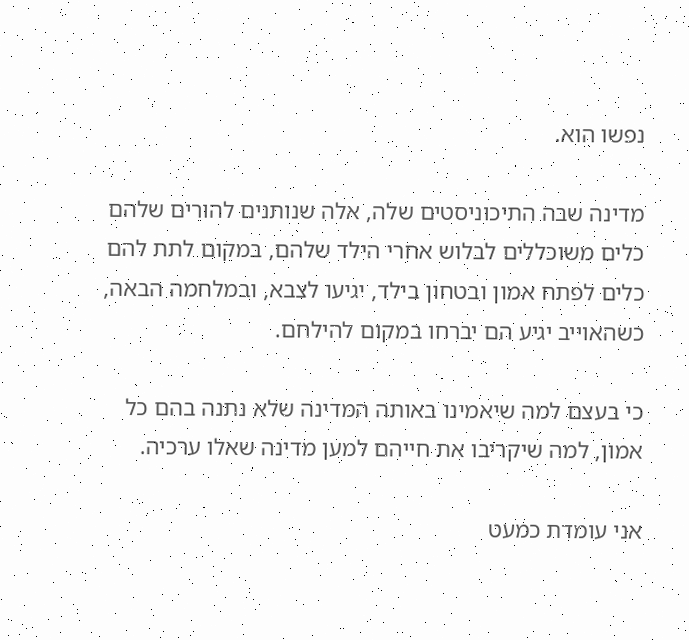נפשו הוא.

מדינה שבה התיכוניסטים שלה, אלה שנותנים להורים שלהם כלים משוכללים לבלוש אחרי הילד שלהם, במקום לתת להם כלים לפתח אמון ובטחון בילד, יגיעו לצבא, ובמלחמה הבאה, כשהאוייב יגיע הם יברחו במקום להילחם.

כי בעצם למה שיאמינו באותה המדינה שלא נתנה בהם כל אמון, למה שיקריבו את חייהם למען מדינה שאלו ערכיה.

אני עומדת כמעט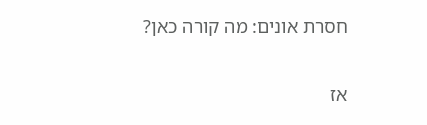חסרת אונים: מה קורה כאן?

אז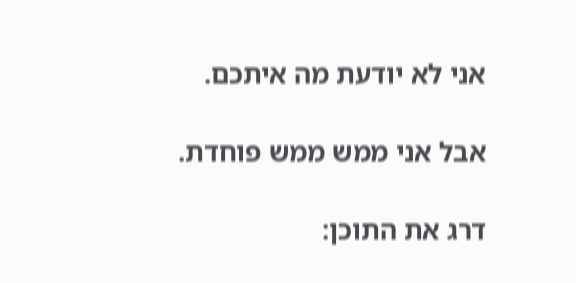אני לא יודעת מה איתכם.

אבל אני ממש ממש פוחדת.

דרג את התוכן: